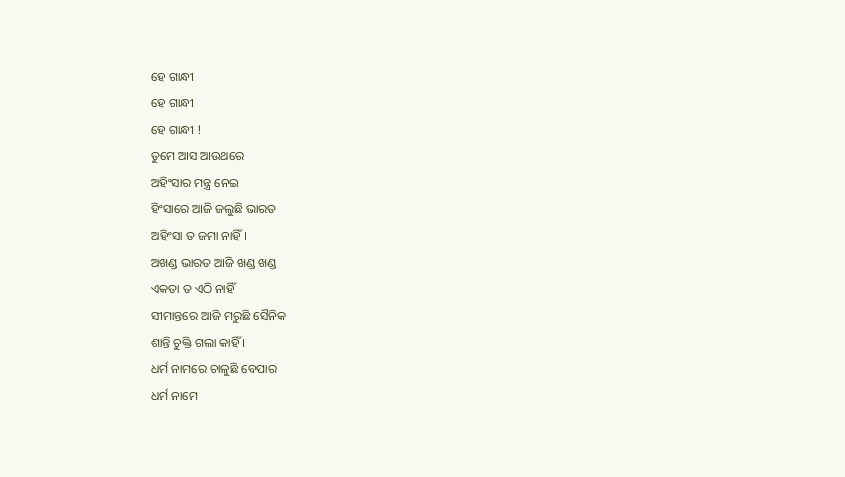ହେ ଗାନ୍ଧୀ
ହେ ଗାନ୍ଧୀ
ହେ ଗାନ୍ଧୀ !
ତୁମେ ଆସ ଆଉଥରେ
ଅହିଂସାର ମନ୍ତ୍ର ନେଇ
ହିଂସାରେ ଆଜି ଜଲୁଛି ଭାରତ
ଅହିଂସା ତ ଜମା ନାହିଁ।
ଅଖଣ୍ଡ ଭାରତ ଆଜି ଖଣ୍ଡ ଖଣ୍ଡ
ଏକତା ତ ଏଠି ନାହିଁ
ସୀମାନ୍ତରେ ଆଜି ମରୁଛି ସୈନିକ
ଶାନ୍ତି ଚୁକ୍ତି ଗଲା କାହିଁ ।
ଧର୍ମ ନାମରେ ଚାଳୁଛି ବେପାର
ଧର୍ମ ନାମେ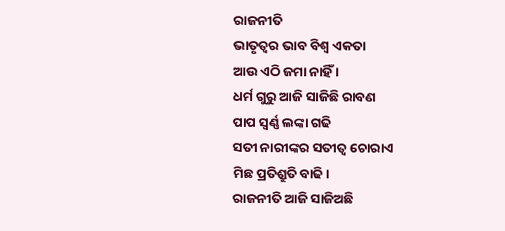ରାଜନୀତି
ଭାତୃତ୍ୱର ଭାବ ବିଶ୍ୱ ଏକତା
ଆଉ ଏଠି ଜମା ନାହିଁ ।
ଧର୍ମ ଗୁରୁ ଆଜି ସାଜିଛି ରାବଣ
ପାପ ସ୍ୱର୍ଣ୍ଣ ଲଙ୍କା ଗଢି
ସତୀ ନାରୀଙ୍କର ସତୀତ୍ୱ ଚୋରାଏ
ମିଛ ପ୍ରତିଶ୍ରୁତି ବାଢି।
ରାଜନୀତି ଆଜି ସାଜିଅଛି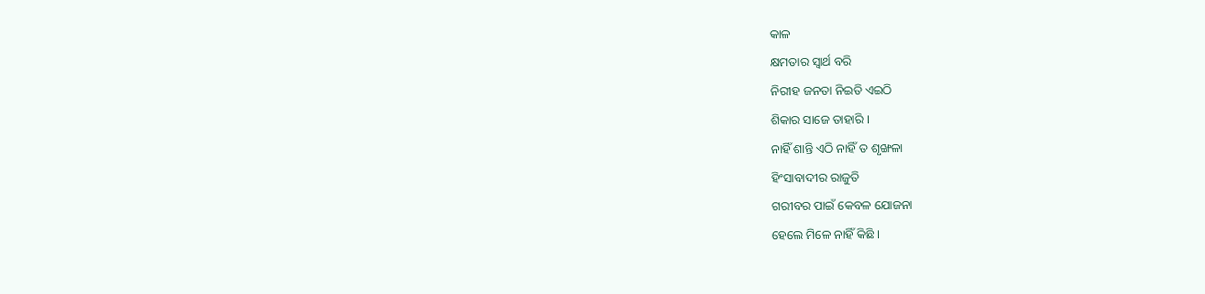କାଳ
କ୍ଷମତାର ସ୍ୱାର୍ଥ ବରି
ନିରୀହ ଜନତା ନିଇତି ଏଇଠି
ଶିକାର ସାଜେ ତାହାରି ।
ନାହିଁ ଶାନ୍ତି ଏଠି ନାହିଁ ତ ଶୃଙ୍ଖଳା
ହିଂସାବାଦୀର ରାଜୁତି
ଗରୀବର ପାଇଁ କେବଳ ଯୋଜନା
ହେଲେ ମିଳେ ନାହିଁ କିଛି ।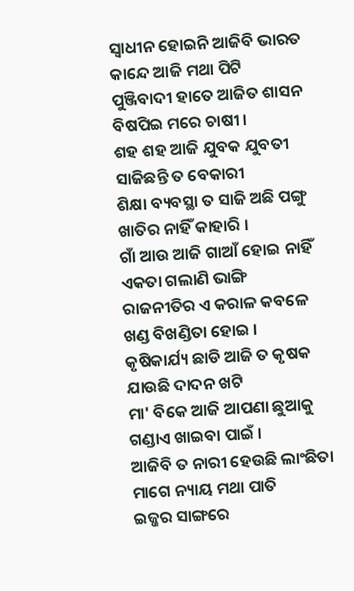ସ୍ୱାଧୀନ ହୋଇନି ଆଜିବି ଭାରତ
କାନ୍ଦେ ଆଜି ମଥା ପିଟି
ପୁଞ୍ଜିବାଦୀ ହାତେ ଆଜିତ ଶାସନ
ବିଷପିଇ ମରେ ଚାଷୀ ।
ଶହ ଶହ ଆଜି ଯୁବକ ଯୁବତୀ
ସାଜିଛନ୍ତି ତ ବେକାରୀ
ଶିକ୍ଷା ବ୍ୟବସ୍ଥା ତ ସାଜି ଅଛି ପଙ୍ଗୁ
ଖାତିର ନାହିଁ କାହାରି ।
ଗାଁ ଆଉ ଆଜି ଗାଆଁ ହୋଇ ନାହିଁ
ଏକତା ଗଲାଣି ଭାଙ୍ଗି
ରାଜନୀତିର ଏ କରାଳ କବଳେ
ଖଣ୍ଡ ବିଖଣ୍ଡିତା ହୋଇ ।
କୃଷିକାର୍ଯ୍ୟ ଛାଡି ଆଜି ତ କୃଷକ
ଯାଉଛି ଦାଦନ ଖଟି
ମା' ବିକେ ଆଜି ଆପଣା ଛୁଆକୁ
ଗଣ୍ଡାଏ ଖାଇବା ପାଇଁ ।
ଆଜିବି ତ ନାରୀ ହେଉଛି ଲାଂଛିତା
ମାଗେ ନ୍ୟାୟ ମଥା ପାତି
ଇଜ୍ଜର ସାଙ୍ଗରେ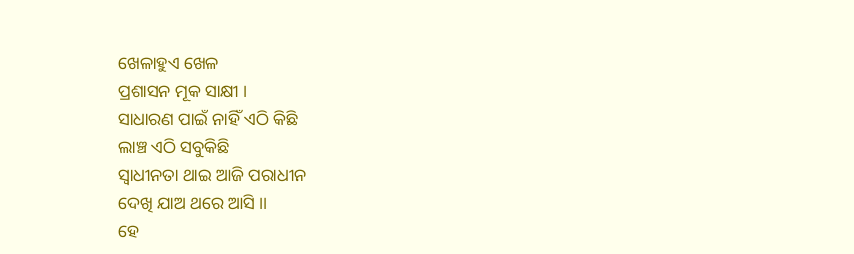ଖେଳାହୁଏ ଖେଳ
ପ୍ରଶାସନ ମୂକ ସାକ୍ଷୀ ।
ସାଧାରଣ ପାଇଁ ନାହିଁ ଏଠି କିଛି
ଲାଞ୍ଚ ଏଠି ସବୁକିଛି
ସ୍ୱାଧୀନତା ଥାଇ ଆଜି ପରାଧୀନ
ଦେଖି ଯାଅ ଥରେ ଆସି ।।
ହେ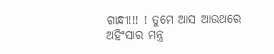ଗାନ୍ଧୀ!!! ! ତୁମେ ଆସ ଆଉଥରେ
ଅହିଂସାର ମନ୍ତ୍ର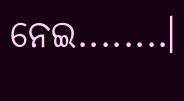ନେଇ........।